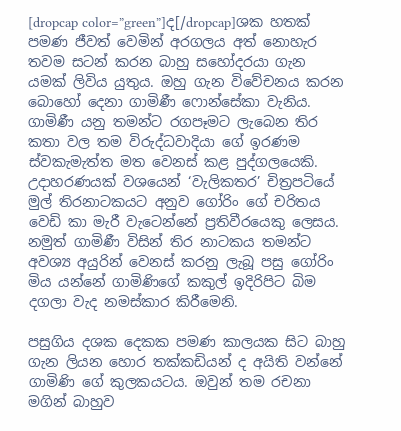[dropcap color=”green”]ද[/dropcap]ශක හතක් පමණ ජීවත් වෙමින් අරගලය අත් නොහැර තවම සටන් කරන බාහු සහෝදරයා ගැන යමක් ලිවිය යුතුය. ඔහු ගැන විවේචනය කරන බොහෝ දෙනා ගාමිණී ෆොන්සේකා වැනිය. ගාමිණී යනු තමන්ට රගපෑමට ලැබෙන තිර කතා වල තම විරුද්ධවාදියා ගේ ඉරණම ස්වකැමැත්ත මත වෙනස් කළ පුද්ගලයෙකි. උදාහරණයක් වශයෙන් ‘වැලිකතර’ චිත්‍රපටියේ මුල් තිරනාටකයට අනුව ගෝරිං ගේ චරිතය වෙඩි කා මැරී වැටෙන්නේ ප්‍රතිවීරයෙකු ලෙසය. නමුත් ගාමිණී විසින් තිර නාටකය තමන්ට අවශ්‍ය අයුරින් වෙනස් කරනු ලැබූ පසු ගෝරිං මිය යන්නේ ගාමිණිගේ කකුල් ඉදිරිපිට බිම දගලා වැද නමස්කාර කිරීමෙනි.

පසුගිය දශක දෙකක පමණ කාලයක සිට බාහු ගැන ලියන හොර තක්කඩියන් ද අයිති වන්නේ ගාමිණි ගේ කුලකයටය. ඔවුන් තම රචනා මගින් බාහුව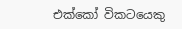එක්කෝ විකටයෙකු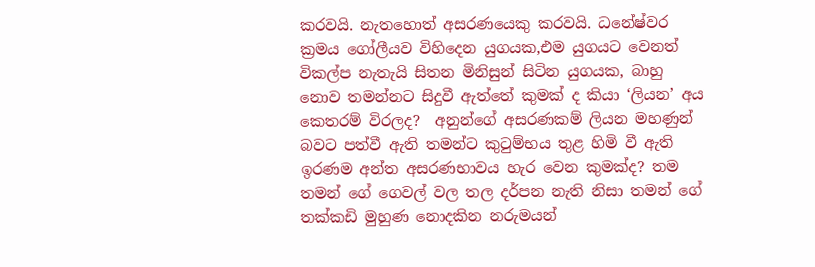කරවයි. නැතහොත් අසරණයෙකු කරවයි. ධනේෂ්වර ක්‍රමය ගෝලීයව විහිදෙන යුගයක,එම යුගයට වෙනත් විකල්ප නැතැයි සිතන මිනිසුන් සිටින යුගයක, බාහු නොව තමන්නට සිදුවී ඇත්තේ කුමක් ද කියා ‘ලියන’ අය කෙතරම් විරලද?  අනුන්ගේ අසරණකම් ලියන මහණුන් බවට පත්වී ඇති තමන්ට කුටුම්භය තුළ හිමි වී ඇති ඉරණම අන්ත අසරණභාවය හැර වෙන කුමක්ද? තම තමන් ගේ ගෙවල් වල තල දර්පන නැති නිසා තමන් ගේ තක්කඩි මුහුණ නොදකින නරුමයන්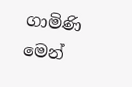ගාමිණි මෙන්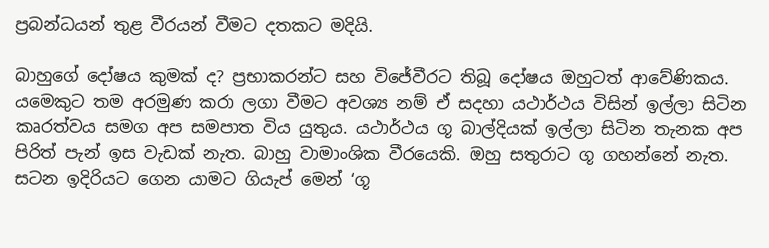ප්‍රබන්ධයන් තුළ වීරයන් වීමට දතකට මදියි.

බාහුගේ දෝෂය කුමක් ද? ප්‍රභාකරන්ට සහ විජේවීරට තිබූ දෝෂය ඔහුටත් ආවේණිකය. යමෙකුට තම අරමුණ කරා ලගා වීමට අවශ්‍ය නම් ඒ සදහා යථාර්ථය විසින් ඉල්ලා සිටින කෘරත්වය සමග අප සමපාත විය යුතුය. යථාර්ථය ගූ බාල්දියක් ඉල්ලා සිටින තැනක අප පිරිත් පැන් ඉස වැඩක් නැත. බාහු වාමාංශික වීරයෙකි. ඔහු සතුරාට ගූ ගහන්නේ නැත. සටන ඉදිරියට ගෙන යාමට ගියැප් මෙන් ‘ගූ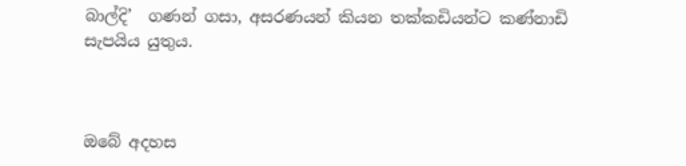බාල්දි’  ගණන් ගසා, අසරණයන් කියන තක්කඩියන්ට කණ්නාඩි සැපයිය යුතුය.



ඔබේ අදහස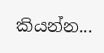කියන්න...